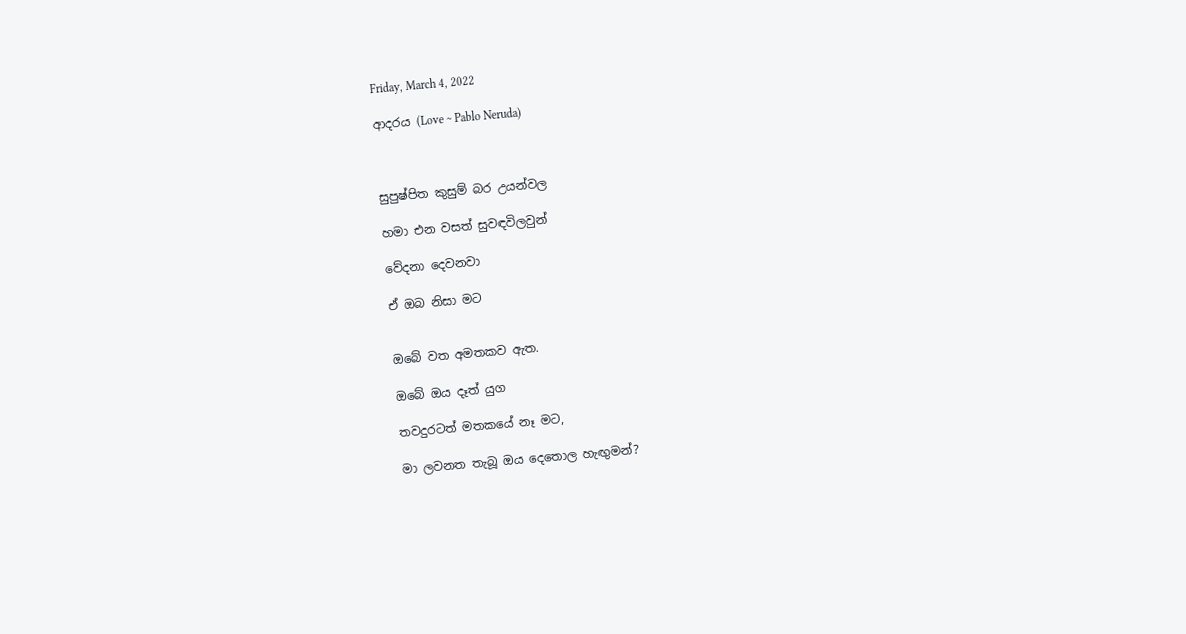Friday, March 4, 2022

ආදරය (Love ~ Pablo Neruda)



සුපුෂ්පිත කුසුම් බර උයන්වල

හමා එන වසත් සුවඳවිලවුන්

වේදනා දෙවනවා

ඒ ඔබ නිසා මට


ඔබේ වත අමතකව ඇත.

ඔබේ ඔය දෑත් යුග

තවදුරටත් මතකයේ නෑ මට,

මා ලවනත තැබූ ඔය දෙතොල හැඟුමන්?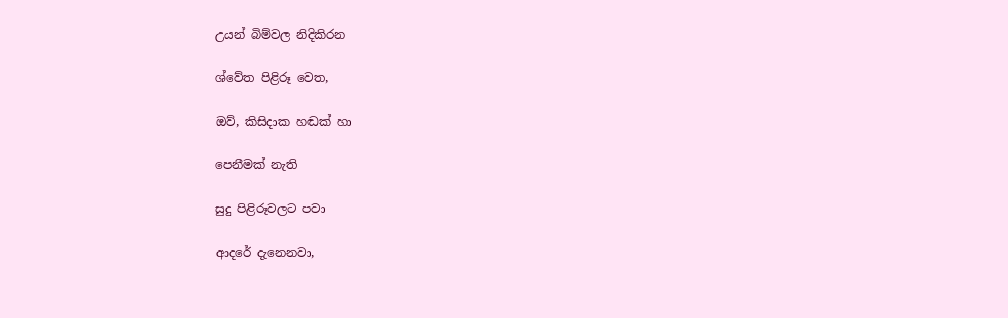උයන් බිම්වල නිදිකිරන

ශ්වේත පිළිරූ වෙත,

ඔව්, කිසිදාක හඬක් හා

පෙනීමක් නැති

සුදු පිළිරූවලට පවා

ආදරේ දැනෙනවා,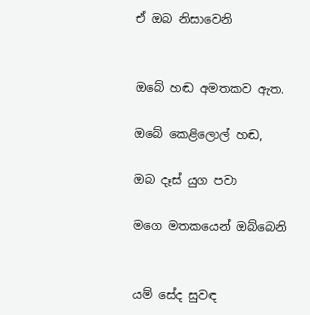ඒ ඔබ නිසාවෙනි


ඔබේ හඬ අමතකව ඇත.

ඔබේ කෙළිලොල් හඬ,

ඔබ දෑස් යුග පවා

මගෙ මතකයෙන් ඔබ්බෙනි


යම් සේද සුවඳ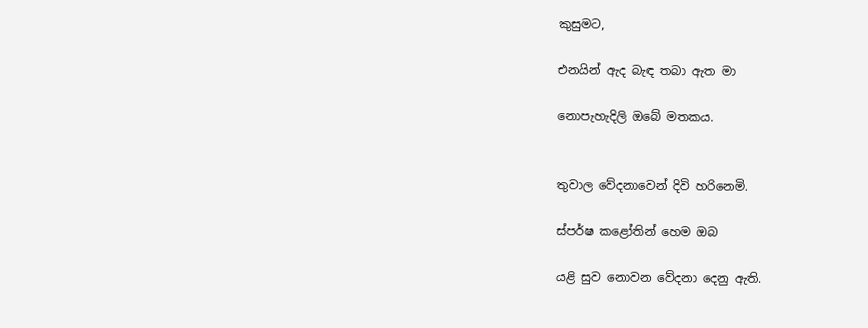කුසුමට,

එනයින් ඇද බැඳ තබා ඇත මා

නොපැහැදිලි ඔබේ මතකය.


තුවාල වේදනාවෙන් දිවි හරිනෙමි.

ස්පර්ෂ කළෝතින් හෙම ඔබ

යළි සුව නොවන වේදනා දෙනු ඇති.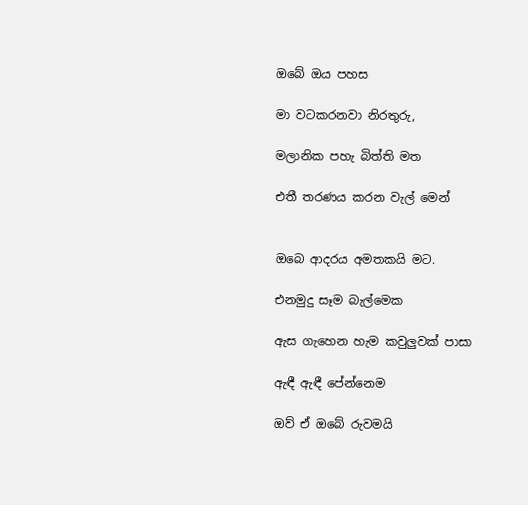ඔබේ ඔය පහස

මා වටකරනවා නිරතුරු,

මලානික පහැ බිත්ති මත

එතී තරණය කරන වැල් මෙන්


ඔබෙ ආදරය අමතකයි මට.

එනමුදු සෑම බැල්මෙක

ඇස ගැහෙන හැම කවුලුවක් පාසා

ඇඳී ඇඳී පේන්නෙම

ඔව් ඒ ඔබේ රුවමයි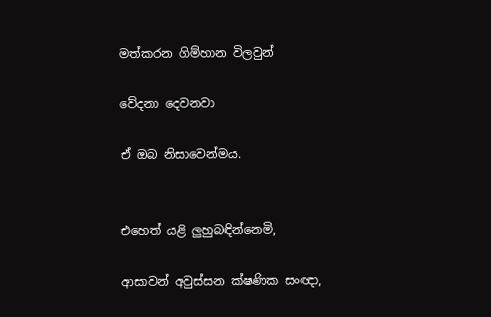මත්කරන ගිම්හාන විලවුන්

වේදනා දෙවනවා

ඒ ඔබ නිසාවෙන්මය.


එහෙත් යළි ලුහුබඳින්නෙමි,

ආසාවන් අවුස්සන ක්ෂණික සංඥා,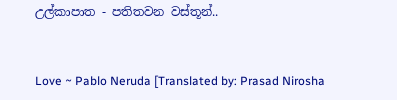උල්කාපාත - පතිතවන වස්තූන්..


Love ~ Pablo Neruda [Translated by: Prasad Nirosha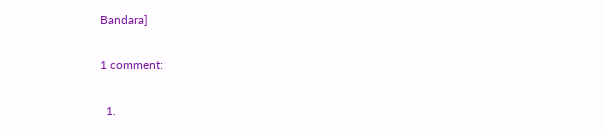Bandara]

1 comment:

  1.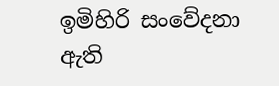ඉමිහිරි සංවේදනා ඇති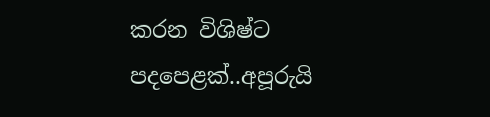කරන විශිෂ්ට පදපෙළක්..අපූරුයි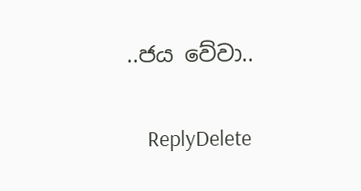..ජය වේවා..

    ReplyDelete